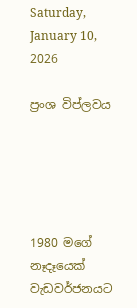Saturday, January 10, 2026

ප්‍රංශ විප්ලවය





1980 මගේ නෑදෑයෙක් වැඩවර්ජනයට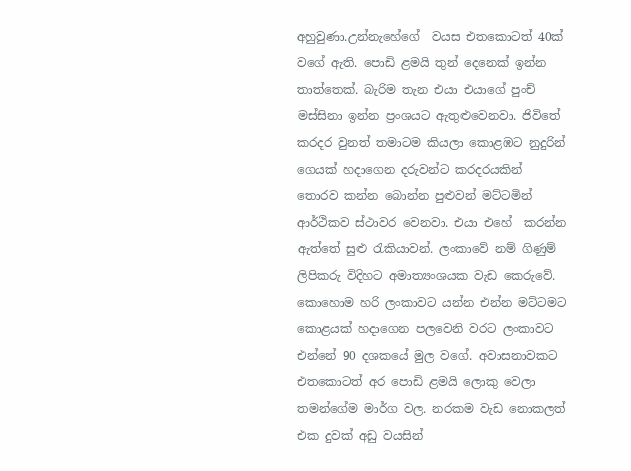අහුවුණා.උන්නැහේගේ  වයස එතකොටත් 40ක්  වගේ ඇති. පොඩි ළමයි තුන් දෙනෙක් ඉන්න තාත්තෙක්. බැරිම තැන එයා එයාගේ පුංච් මස්සිනා ඉන්න ප්‍රංශයට ඇතුළුවෙනවා. ජිවිතේ කරදර වුනත් තමාටම කියලා කොළඹට නුදුරින් ගෙයක් හදාගෙන දරුවන්ට කරදරයකින් තොරව කන්න බොන්න පුළුවන් මට්ටමින් ආර්ථිකව ස්ථාවර වෙනවා. එයා එහේ  කරන්න ඇත්තේ සුළු රැකියාවන්. ලංකාවේ නම් ගිණුම් ලිපිකරු විදිහට අමාත්‍යංශයක වැඩ කෙරුවේ. කොහොම හරි ලංකාවට යන්න එන්න මට්ටමට කොළයක් හදාගෙන පලවෙනි වරට ලංකාවට එන්නේ 90 දශකයේ මුල වගේ. අවාසනාවකට එතකොටත් අර පොඩි ළමයි ලොකු වෙලා තමන්ගේම මාර්ග වල. නරකම වැඩ නොකලත් එක දුවක් අඩු වයසින්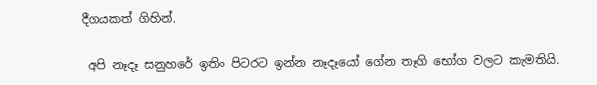දීගයකත් ගිහින්.

 අපි නෑදෑ සනුහරේ ඉතිං පිටරට ඉන්න නෑදෑයෝ ගේන තෑගි භෝග වලට කැමතියි.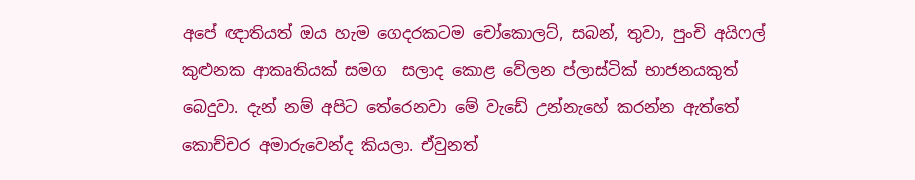අපේ ඥාතියත් ඔය හැම ගෙදරකටම චෝකොලට්, සබන්, තුවා, පුංචි අයිෆල් කුළුනක ආකෘතියක් සමග  සලාද කොළ වේලන ප්ලාස්ටික් භාජනයකුත් බෙදුවා. දැන් නම් අපිට තේරෙනවා මේ වැඩේ උන්නැහේ කරන්න ඇත්තේ කොච්චර අමාරුවෙන්ද කියලා. ඒවුනත්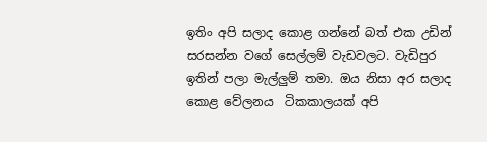ඉතිං අපි සලාද කොළ ගන්නේ බත් එක උඩින් සරසන්න වගේ සෙල්ලම් වැඩවලට. වැඩිපුර ඉතින් පලා මැල්ලුම් තමා. ඔය නිසා අර සලාද කොළ වේලනය  ටිකකාලයක් අපි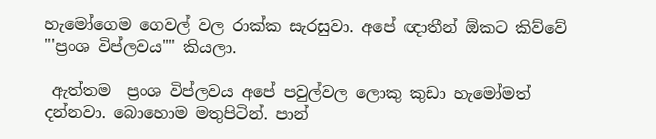හැමෝගෙම ගෙවල් වල රාක්ක සැරසුවා. අපේ ඥාතීන් ඕකට කිව්වේ "'ප්‍රංශ විප්ලවය"" කියලා.

 ඇත්තම  ප්‍රංශ විප්ලවය අපේ පවුල්වල ලොකු කුඩා හැමෝමත් දන්නවා. බොහොම මතුපිටින්. පාන්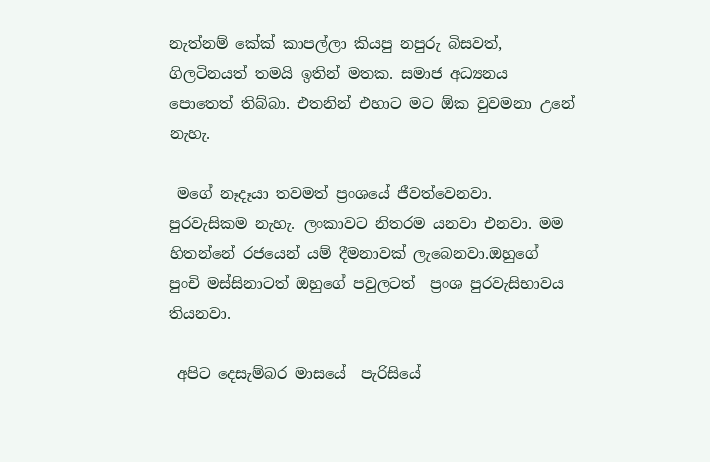නැත්නම් කේක් කාපල්ලා කියපු නපුරු බිසවත්, ගිලටිනයත් තමයි ඉතින් මතක. සමාජ අධ්‍යනය පොතෙත් තිබ්බා. එතනින් එහාට මට ඕක වුවමනා උනේ නැහැ.

 මගේ නෑදෑයා තවමත් ප්‍රංශයේ ජීවත්වෙනවා. පුරවැසිකම නැහැ. ලංකාවට නිතරම යනවා එනවා. මම හිතන්නේ රජයෙන් යම් දීමනාවක් ලැබෙනවා.ඔහුගේ පුංචි මස්සිනාටත් ඔහුගේ පවුලටත්  ප්‍රංශ පුරවැසිභාවය තියනවා.

 අපිට දෙසැම්බර මාසයේ  පැරිසියේ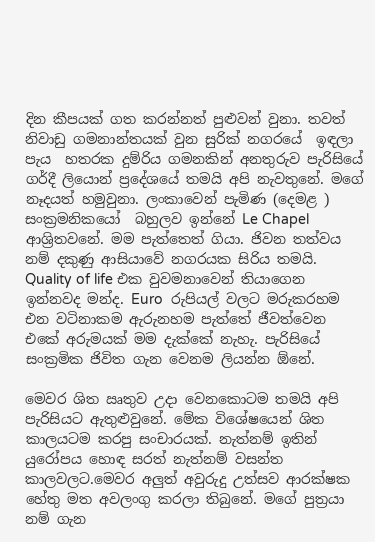දින කීපයක් ගත කරන්නත් පුළුවන් වුනා. තවත් නිවාඩු ගමනාන්තයක් වුන සුරික් නගරයේ  ඉඳලා පැය  හතරක දුම්රිය ගමනකින් අනතුරුව පැරිසියේ ගර්දී ලියොන් ප්‍රදේශයේ තමයි අපි නැවතුනේ. මගේ නෑදයත් හමුවුනා. ලංකාවෙන් පැමිණ (දෙමළ ) සංක්‍රමනිකයෝ  බහුලව ඉන්නේ Le Chapel  ආශ්‍රිතවනේ. මම පැත්තෙත් ගියා. ජිවන තත්වය නම් දකුණු ආසියාවේ නගරයක සිරිය තමයි. Quality of life එක වුවමනාවෙන් තියාගෙන ඉන්නවද මන්ද. Euro  රුපියල් වලට මරුකරහම එන වටිනාකම ඇරුනහම පැත්තේ ජීවත්වෙන එකේ අරුමයක් මම දැක්කේ නැහැ. පැරිසියේ සංක්‍රමික ජිවිත ගැන වෙනම ලියන්න ඕනේ.

මෙවර ශිත ඍතුව උදා වෙනකොටම තමයි අපි පැරිසියට ඇතුළුවුනේ. මේක විශේෂයෙන් ශිත කාලයටම කරපු සංචාරයක්. නැත්නම් ඉතින් යුරෝපය හොඳ සරත් නැත්නම් වසන්ත කාලවලට.මෙවර අලුත් අවුරුදු උත්සව ආරක්ෂක හේතු මත අවලංගු කරලා තිබුනේ. මගේ පුත්‍රයා නම් ගැන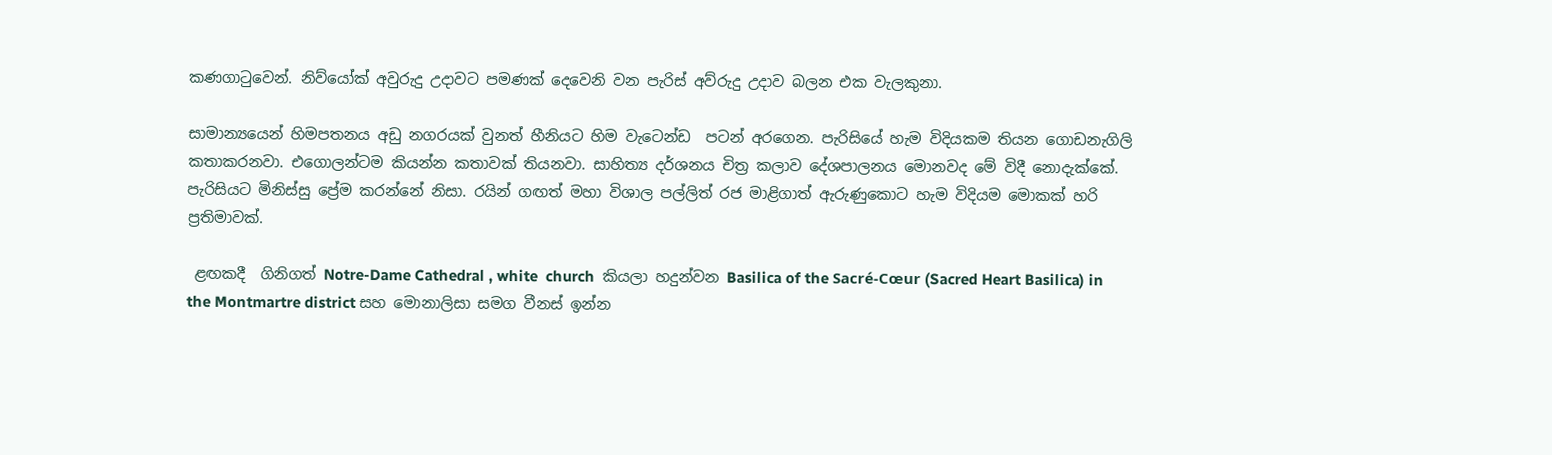කණගාටුවෙන්. නිව්යෝක් අවුරුදු උදාවට පමණක් දෙවෙනි වන පැරිස් අව්රුදු උදාව බලන එක වැලකුනා.

සාමාන්‍යයෙන් හිමපතනය අඩු නගරයක් වුනත් හීනියට හිම වැටෙන්ඩ  පටන් අරගෙන. පැරිසියේ හැම විදියකම තියන ගොඩනැගිලි කතාකරනවා. එගොලන්ටම කියන්න කතාවක් තියනවා. සාහිත්‍ය දර්ශනය චිත්‍ර කලාව දේශපාලනය මොනවද මේ විදී නොදැක්කේ. පැරිසියට මිනිස්සු ප්‍රේම කරන්නේ නිසා. රයින් ගඟත් මහා විශාල පල්ලිත් රජ මාළිගාත් ඇරුණුකොට හැම විදියම මොකක් හරි ප්‍රතිමාවක්.

 ළඟකදී  ගිනිගත් Notre-Dame Cathedral , white  church  කියලා හදුන්වන Basilica of the Sacré-Cœur (Sacred Heart Basilica) in the Montmartre district සහ මොනාලිසා සමග වීනස් ඉන්න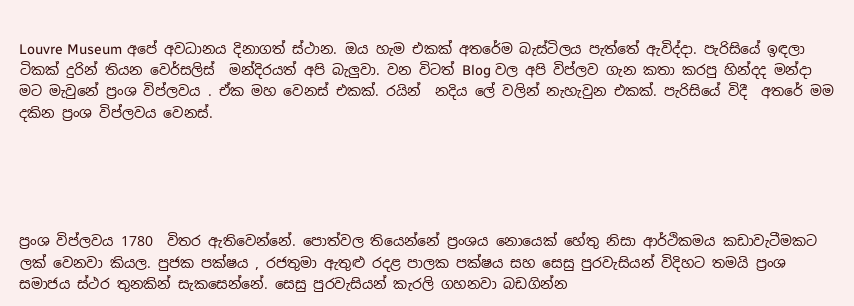Louvre Museum අපේ අවධානය දිනාගත් ස්ථාන. ඔය හැම එකක් අතරේම බැස්ටිලය පැත්තේ ඇවිද්දා. පැරිසියේ ඉඳලා  ටිකක් දුරින් තියන වෙර්සලිස්  මන්දිරයත් අපි බැලුවා. වන විටත් Blog වල අපි විප්ලව ගැන කතා කරපු හින්දද මන්දා මට මැවුනේ ප්‍රංශ විප්ලවය . ඒක මහ වෙනස් එකක්. රයින්  නදිය ලේ වලින් නැහැවුන එකක්. පැරිසියේ විදී  අතරේ මම දකින ප්‍රංශ විප්ලවය වෙනස්.





ප්‍රංශ විප්ලවය 1780  විතර ඇතිවෙන්නේ. පොත්වල තියෙන්නේ ප්‍රංශය නොයෙක් හේතු නිසා ආර්ථිකමය කඩාවැටීමකට ලක් වෙනවා කියල. පුජක පක්ෂය , රජතුමා ඇතුළු රදළ පාලක පක්ෂය සහ සෙසු පුරවැසියන් විදිහට තමයි ප්‍රංශ සමාජය ස්ථර තුනකින් සැකසෙන්නේ. සෙසු පුරවැසියන් කැරලි ගහනවා බඩගින්න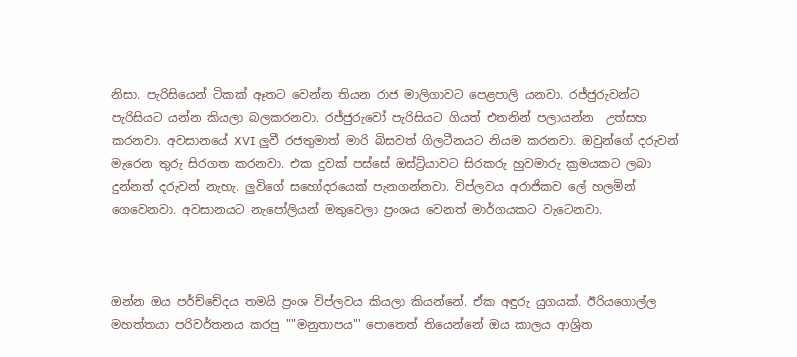නිසා. පැරිසියෙන් ටිකක් ඈතට වෙන්න තියන රාජ මාලිගාවට පෙළපාලි යනවා. රජ්ජුරුවන්ට පැරිසියට යන්න කියලා බලකරනවා. රජ්ජුරුවෝ පැරිසියට ගියත් එතනින් පලායන්න  උත්සහ කරනවා. අවසානයේ XVI ලුවී රජතුමාත් මාරි බිසවත් ගිලටීනයට නියම කරනවා. ඔවුන්ගේ දරුවන් මැරෙන තුරු සිරගත කරනවා. එක දුවක් පස්සේ ඔස්ට්‍ර්යාවට සිරකරු හුවමාරු ක්‍රමයකට ලබා දුන්නත් දරුවන් නැහැ. ලුවිගේ සහෝදරයෙක් පැනගන්නවා. විප්ලවය අරාජිකව ලේ හලමින් ගෙවෙනවා. අවසානයට නැපෝලියන් මතුවෙලා ප්‍රංශය වෙනත් මාර්ගයකට වැටෙනවා.



ඔන්න ඔය පර්ච්චේදය තමයි ප්‍රංශ විප්ලවය කියලා කියන්නේ. ඒක අඳුරු යුගයක්. ඊරියගොල්ල මහත්තයා පරිවර්තනය කරපු ""මනුතාපය"' පොතෙත් තියෙන්නේ ඔය කාලය ආශ්‍රිත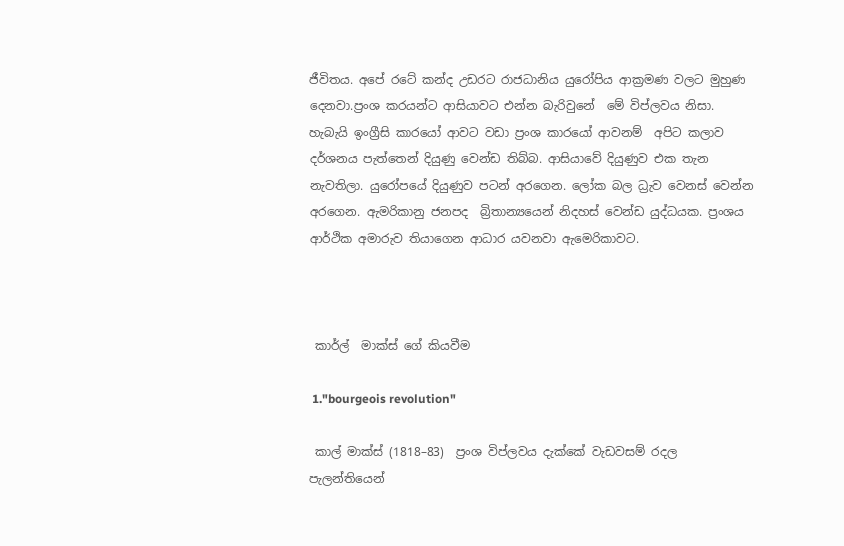ජීවිතය. අපේ රටේ කන්ද උඩරට රාජධානිය යුරෝපිය ආක්‍රමණ වලට මුහුණ දෙනවා.ප්‍රංශ කරයන්ට ආසියාවට එන්න බැරිවුනේ  මේ විප්ලවය නිසා. හැබැයි ඉංග්‍රීසි කාරයෝ ආවට වඩා ප්‍රංශ කාරයෝ ආවනම්  අපිට කලාව දර්ශනය පැත්තෙන් දියුණු වෙන්ඩ තිබ්බ. ආසියාවේ දියුණුව එක තැන නැවතිලා. යුරෝපයේ දියුණුව පටන් අරගෙන. ලෝක බල ධ්‍රැව වෙනස් වෙන්න අරගෙන. ඇමරිකානු ජනපද  බ්‍රිතාන්‍යයෙන් නිදහස් වෙන්ඩ යුද්ධයක. ප්‍රංශය ආර්ථික අමාරුව තියාගෙන ආධාර යවනවා ඇමෙරිකාවට.



 කාර්ල්  මාක්ස් ගේ කියවීම

 1."bourgeois revolution"

 කාල් මාක්ස් (1818–83)  ප්‍රංශ විප්ලවය දැක්කේ වැඩවසම් රදල පැලන්තියෙන්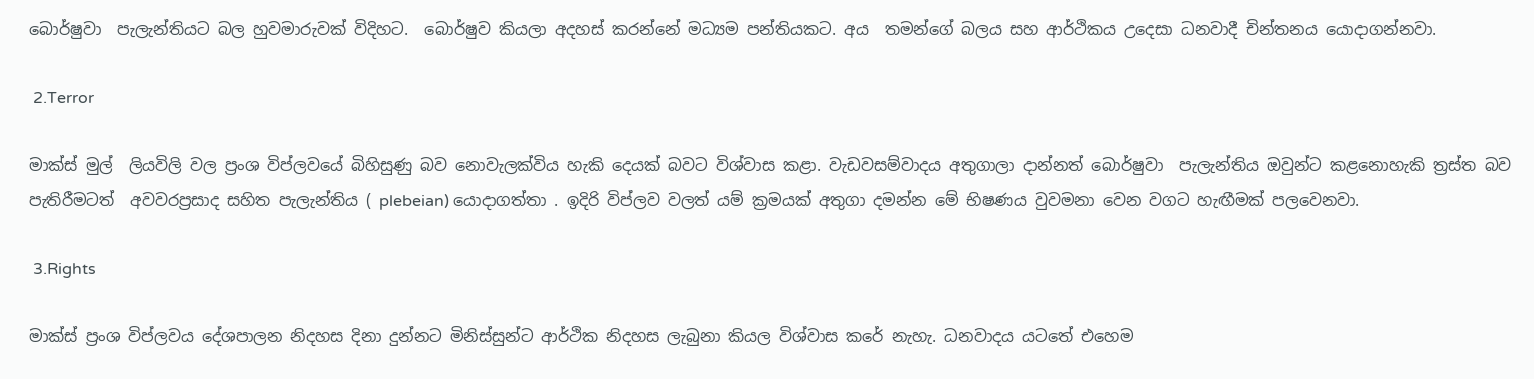බොර්ෂුවා  පැලැන්තියට බල හුවමාරුවක් විදිහට.  බොර්ෂුව කියලා අදහස් කරන්නේ මධ්‍යම පන්තියකට. අය  තමන්ගේ බලය සහ ආර්ථිකය උදෙසා ධනවාදී චින්තනය යොදාගන්නවා.

 2.Terror

මාක්ස් මුල්  ලියවිලි වල ප්‍රංශ විප්ලවයේ බිහිසුණු බව නොවැලක්විය හැකි දෙයක් බවට විශ්වාස කළා. වැඩවසම්වාදය අතුගාලා දාන්නත් බොර්ෂුවා  පැලැන්තිය ඔවුන්ට කළනොහැකි ත්‍රස්ත බව පැතිරීමටත්  අවවරප්‍රසාද සහිත පැලැන්තිය ( plebeian) යොදාගත්තා . ඉදිරි විප්ලව වලත් යම් ක්‍රමයක් අතුගා දමන්න මේ භිෂණය වුවමනා වෙන වගට හැඟීමක් පලවෙනවා.

 3.Rights

මාක්ස් ප්‍රංශ විප්ලවය දේශපාලන නිදහස දිනා දුන්නට මිනිස්සුන්ට ආර්ථික නිදහස ලැබුනා කියල විශ්වාස කරේ නැහැ. ධනවාදය යටතේ එහෙම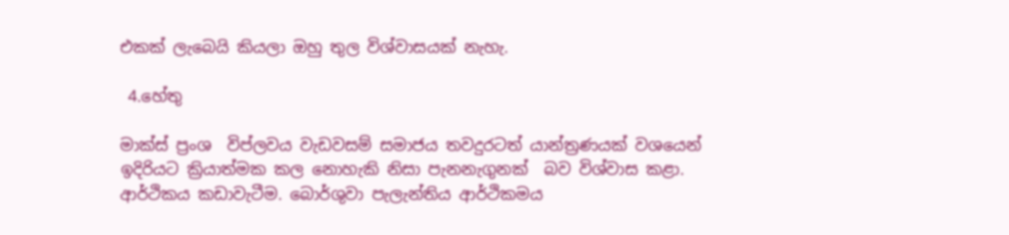එකක් ලැබෙයි කියලා ඔහු තුල විශ්වාසයක් නැහැ.

 4.හේතු

මාක්ස් ප්‍රංශ  විප්ලවය වැඩවසම් සමාජය තවදුරටත් යාන්ත්‍රණයක් වශයෙන් ඉදිරියට ක්‍රියාත්මක කල නොහැකි නිසා පැනනැගුනක්  බව විශ්වාස කළා. ආර්ථිකය කඩාවැටීම. බොර්ශුවා පැලැන්තිය ආර්ථිකමය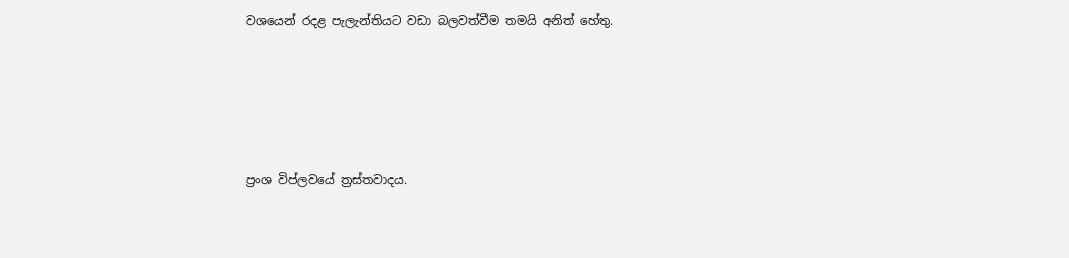වශයෙන් රදළ පැලැන්තියට වඩා බලවත්වීම තමයි අනිත් හේතු.





ප්‍රංශ විප්ලවයේ ත්‍රස්තවාදය.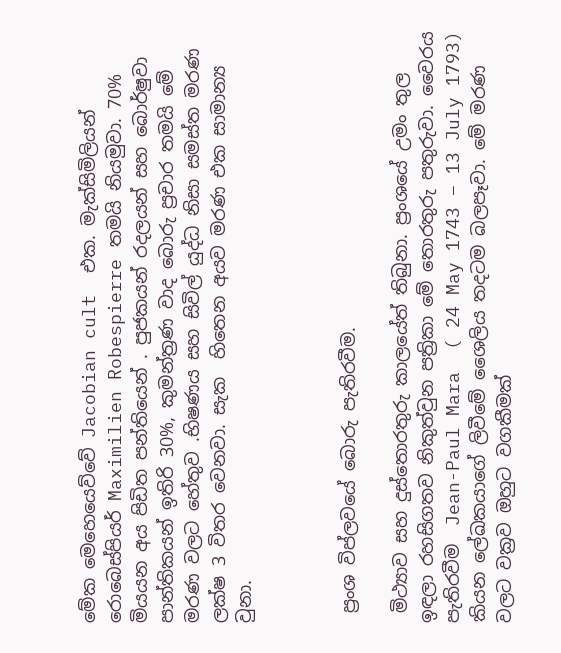මේක මෙහෙයෙව්වේ Jacobian cult  එක. මැක්සිමිලියන් රොබෙස්පියර් Maximilien Robespierre තමයි නියමුවා. 70% මියයන අය පිඩිත පන්තියෙන් . පුජකයන් රදලයන් සහ බොර්ෂුවා  පාන්තිකයන් ඉතිරි 30%, කුමන්ත්‍රණ වාද බොරු ප්‍රචාර තමයි මේ මරණ වලට හේතුව .භිෂණය සහ සිවිල් යුද්ධ නිසා සමස්ත මරණ ලක්ෂ 3 විතර වෙනවා. සැක  හිතෙන අයව මරණ එක සාමාන්‍ය වුනා.



 ප්‍රංශ විප්ලවයේ බොරු පැතිරවීම.

 මිථ්‍යාව සහ දුස්තොරතුරු කාලයේත් තිබුනා. ප්‍රංශයේ උමං තුල ඉඳලා රහසිගතව නිකුත්වුන පත්‍රිකා මේ තොරතුරු පතුරුවා. වෛරය පැතිරවීම  Jean-Paul Mara  ( 24 May 1743 – 13 July 1793) කියන ලේඛකයාගේ ලිවීමේ ශෛලිය තදටම බලපෑවා. මේ මරණ වලට වක්‍රව ඔහුට වගකීමක්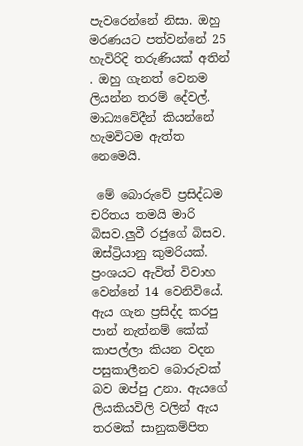පැවරෙන්නේ නිසා. ඔහු මරණයට පත්වන්නේ 25 හැවිරිදි තරුණියක් අතින් . ඔහු ගැනත් වෙනම ලියන්න තරම් දේවල්. මාධ්‍යවේදීන් කියන්නේ හැමවිටම ඇත්ත නෙමෙයි.

 මේ බොරුවේ ප්‍රසිද්ධම චරිතය තමයි මාරි බිසව.ලුවී රජුගේ බිසව. ඔස්ට්‍රියානු කුමරියක්. ප්‍රංශයට ඇවිත් විවාහ වෙන්නේ 14 වෙනිවියේ. ඇය ගැන ප්‍රසිද්ද කරපු පාන් නැත්නම් කේක්  කාපල්ලා කියන වදන පසුකාලීනව බොරුවක් බව ඔප්පු උනා. ඇයගේ ලියකියවිලි වලින් ඇය තරමක් සානුකම්පිත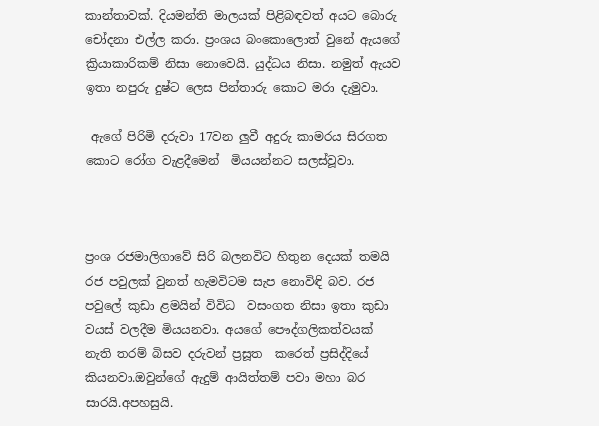කාන්තාවක්. දියමන්ති මාලයක් පිළිබඳවත් අයට බොරු චෝදනා එල්ල කරා. ප්‍රංශය බංකොලොත් වුනේ ඇයගේ  ක්‍රියාකාරිකම් නිසා නොවෙයි. යුද්ධය නිසා. නමුත් ඇයව ඉතා නපුරු දුෂ්ට ලෙස පින්තාරු කොට මරා දැමුවා.

 ඇගේ පිරිමි දරුවා 17වන ලුවී අදුරු කාමරය සිරගත කොට රෝග වැළදීමෙන්  මියයන්නට සලස්වූවා.



ප්‍රංශ රජමාලිගාවේ සිරි බලනවිට හිතුන දෙයක් තමයි රජ පවුලක් වුනත් හැමවිටම සැප නොවිඳි බව. රජ පවුලේ කුඩා ළමයින් විවිධ  වසංගත නිසා ඉතා කුඩා වයස් වලදීම මියයනවා. අයගේ පෞද්ගලිකත්වයක් නැති තරම් බිසව දරුවන් ප්‍රසූත  කරෙත් ප්‍රසිද්දියේ කියනවා.ඔවුන්ගේ ඇදුම් ආයිත්තම් පවා මහා බර සාරයි.අපහසුයි.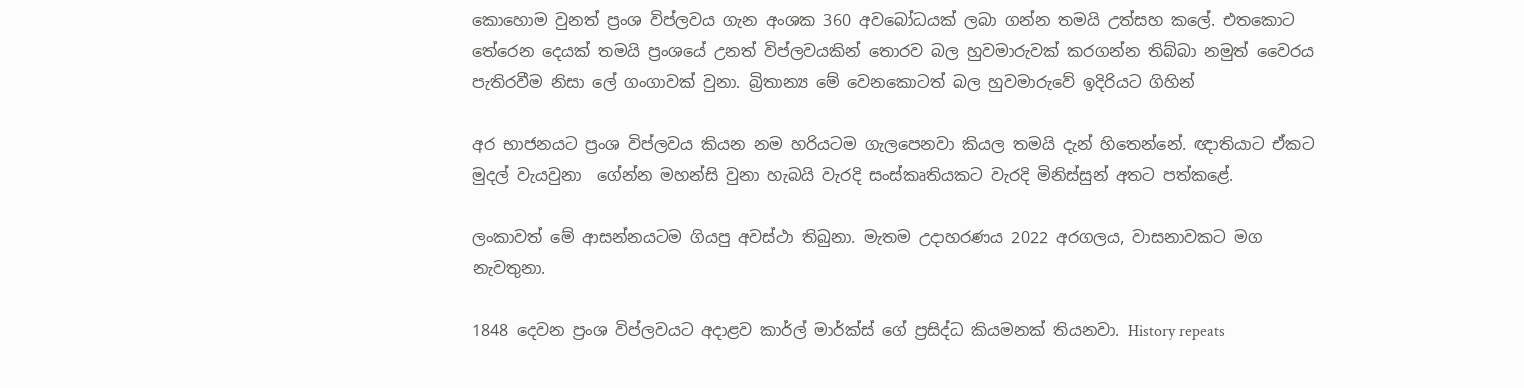කොහොම වුනත් ප්‍රංශ විප්ලවය ගැන අංශක 360 අවබෝධයක් ලබා ගන්න තමයි උත්සහ කලේ. එතකොට තේරෙන දෙයක් තමයි ප්‍රංශයේ උනත් විප්ලවයකින් තොරව බල හුවමාරුවක් කරගන්න තිබ්බා නමුත් වෛරය පැතිරවීම නිසා ලේ ගංගාවක් වුනා. බ්‍රිතාන්‍ය මේ වෙනකොටත් බල හුවමාරුවේ ඉදිරියට ගිහින්

අර භාජනයට ප්‍රංශ විප්ලවය කියන නම හරියටම ගැලපෙනවා කියල තමයි දැන් හිතෙන්නේ. ඥාතියාට ඒකට  මුදල් වැයවුනා  ගේන්න මහන්සි වුනා හැබයි වැරදි සංස්කෘතියකට වැරදි මිනිස්සුන් අතට පත්කළේ.

ලංකාවත් මේ ආසන්නයටම ගියපු අවස්ථා තිබුනා. මැතම උදාහරණය 2022 අරගලය, වාසනාවකට මග නැවතුනා.

1848 දෙවන ප්‍රංශ විප්ලවයට අදාළව කාර්ල් මාර්ක්ස් ගේ ප්‍රසිද්ධ කියමනක් තියනවා. History repeats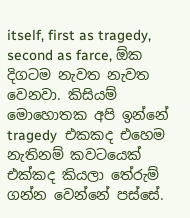itself, first as tragedy, second as farce, ඕක දිගටම නැවත නැවත වෙනවා. කිසියම් මොහොතක අපි ඉන්නේ tragedy  එකකද එහෙම නැතිනම් කවටයෙක් එක්කද කියලා තේරුම් ගන්න වෙන්නේ පස්සේ.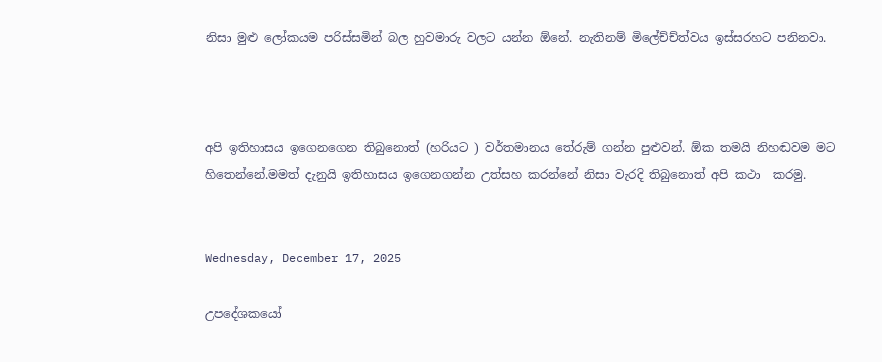නිසා මුළු ලෝකයම පරිස්සමින් බල හුවමාරු වලට යන්න ඕනේ. නැතිනම් මිලේච්ච්ත්වය ඉස්සරහට පනිනවා.



අපි ඉතිහාසය ඉගෙනගෙන තිබුනොත් (හරියට ) වර්තමානය තේරුම් ගන්න පුළුවන්. ඕක තමයි නිහඬවම මට හිතෙන්නේ.මමත් දැනුයි ඉතිහාසය ඉගෙනගන්න උත්සහ කරන්නේ නිසා වැරදි තිබුනොත් අපි කථා  කරමු.


Wednesday, December 17, 2025

උපදේශකයෝ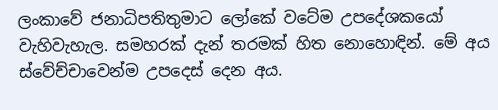ලංකාවේ ජනාධිපතිතුමාට ලෝකේ වටේම උපදේශකයෝ වැහිවැහැල. සමහරක් දැන් තරමක් හිත නොහොඳින්. මේ අය ස්වේච්චාවෙන්ම උපදෙස් දෙන අය.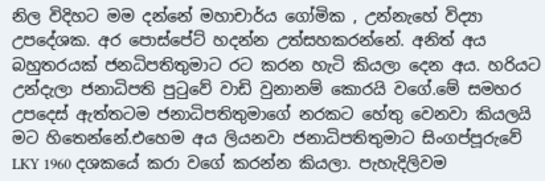නිල විදිහට මම දන්නේ මහාචාර්ය ගෝමික , උන්නැහේ විද්‍යා උපදේශක. අර පොස්පේට් හදන්න උත්සහකරන්නේ. අනිත් අය බහුතරයක් ජනධිපතිතුමාට රට කරන හැටි කියලා දෙන අය. හරියට උන්දැලා ජනාධිපති පුටුවේ වාඩි වුනානම් කොරයි වගේ.මේ සමහර උපදෙස් ඇත්තටම ජනාධිපතිතුමාගේ නරකට හේතු වෙනවා කියලයි මට හිතෙන්නේ.එහෙම අය ලියනවා ජනාධිපතිතුමාට සිංගප්පූරුවේ LKY 1960 දශකයේ කරා වගේ කරන්න කියලා. පැහැදිලිවම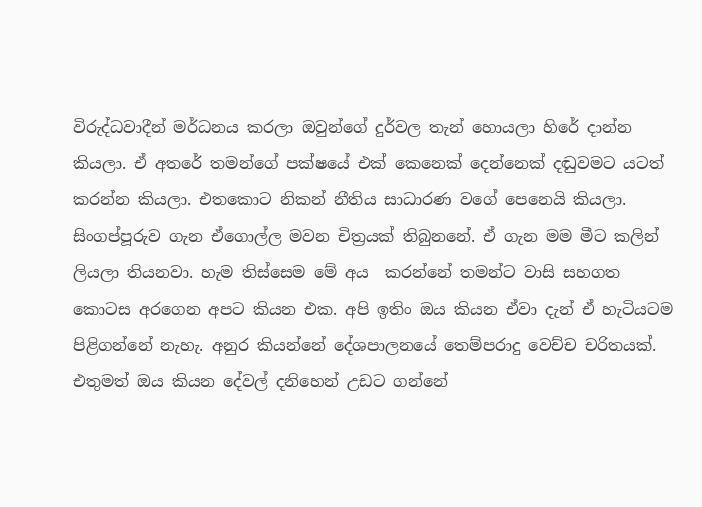විරුද්ධවාදීන් මර්ධනය කරලා ඔවුන්ගේ දුර්වල තැන් හොයලා හිරේ දාන්න කියලා. ඒ අතරේ තමන්ගේ පක්ෂයේ එක් කෙනෙක් දෙන්නෙක් දඬුවමට යටත් කරන්න කියලා. එතකොට නිකන් නීතිය සාධාරණ වගේ පෙනෙයි කියලා. සිංගප්පූරුව ගැන ඒගොල්ල මවන චිත්‍රයක් තිබුනනේ. ඒ ගැන මම මීට කලින් ලියලා තියනවා. හැම තිස්සෙම මේ අය  කරන්නේ තමන්ට වාසි සහගත කොටස අරගෙන අපට කියන එක. අපි ඉතිං ඔය කියන ඒවා දැන් ඒ හැටියටම පිළිගන්නේ නැහැ. අනුර කියන්නේ දේශපාලනයේ තෙම්පරාදු වෙච්ච චරිතයක්. එතුමත් ඔය කියන දේවල් දනිහෙන් උඩට ගන්නේ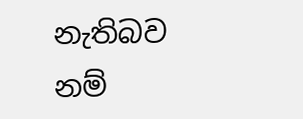නැතිබව නම්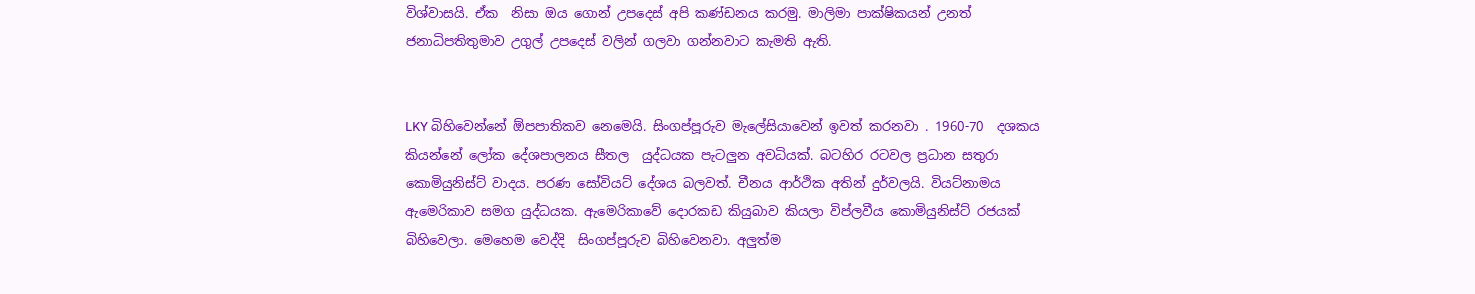විශ්වාසයි. ඒක  නිසා ඔය ගොන් උපදෙස් අපි කණ්ඩනය කරමු. මාලිමා පාක්ෂිකයන් උනත් ජනාධිපතිතුමාව උගුල් උපදෙස් වලින් ගලවා ගන්නවාට කැමති ඇති.


LKY බිහිවෙන්නේ ඕපපාතිකව නෙමෙයි. සිංගප්පූරුව මැලේසියාවෙන් ඉවත් කරනවා . 1960-70  දශකය කියන්නේ ලෝක දේශපාලනය සීතල  යුද්ධයක පැටලුන අවධියක්. බටහිර රටවල ප්‍රධාන සතුරා කොමියුනිස්ට් වාදය. පරණ සෝවියට් දේශය බලවත්. චීනය ආර්ථික අතින් දුර්වලයි. වියට්නාමය ඇමෙරිකාව සමග යුද්ධයක. ඇමෙරිකාවේ දොරකඩ කියුබාව කියලා විප්ලවීය කොමියුනිස්ට් රජයක් බිහිවෙලා. මෙහෙම වෙද්දි  සිංගප්පූරුව බිහිවෙනවා. අලුත්ම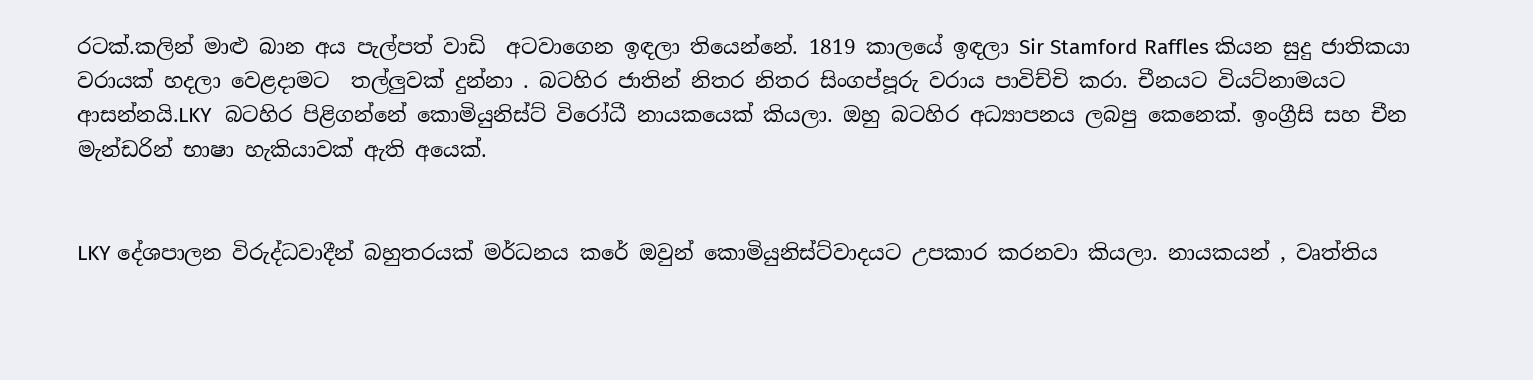රටක්.කලින් මාළු බාන අය පැල්පත් වාඩි  අටවාගෙන ඉඳලා තියෙන්නේ. 1819 කාලයේ ඉඳලා Sir Stamford Raffles කියන සුදු ජාතිකයා වරායක් හදලා වෙළදාමට  තල්ලුවක් දුන්නා . බටහිර ජාතින් නිතර නිතර සිංගප්පූරු වරාය පාවිච්චි කරා. චීනයට වියට්නාමයට ආසන්නයි.LKY  බටහිර පිළිගන්නේ කොමියුනිස්ට් විරෝධී නායකයෙක් කියලා. ඔහු බටහිර අධ්‍යාපනය ලබපු කෙනෙක්. ඉංග්‍රීසි සහ චීන මැන්ඩරින් භාෂා හැකියාවක් ඇති අයෙක්.


LKY දේශපාලන විරුද්ධවාදීන් බහුතරයක් මර්ධනය කරේ ඔවුන් කොමියුනිස්ට්වාදයට උපකාර කරනවා කියලා. නායකයන් , වෘත්තිය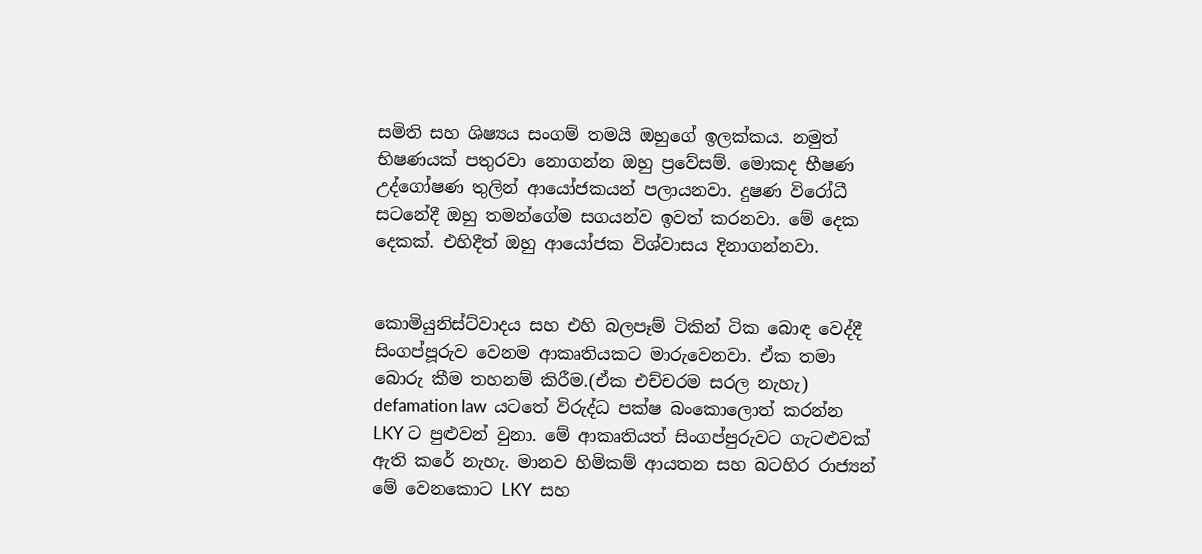සමිති සහ ශිෂ්‍යය සංගම් තමයි ඔහුගේ ඉලක්කය. නමුත් භිෂණයක් පතුරවා නොගන්න ඔහු ප්‍රවේසම්. මොකද භීෂණ උද්ගෝෂණ තුලින් ආයෝජකයන් පලායනවා. දුෂණ විරෝධී සටනේදී ඔහු තමන්ගේම සගයන්ව ඉවත් කරනවා. මේ දෙක දෙකක්. එහිදීත් ඔහු ආයෝජක විශ්වාසය දිනාගන්නවා.


කොමියුනිස්ට්වාදය සහ එහි බලපෑම් ටිකින් ටික බොඳ වෙද්දී සිංගප්පූරුව වෙනම ආකෘතියකට මාරුවෙනවා. ඒක තමා බොරු කීම තහනම් කිරීම.(ඒක එච්චරම සරල නැහැ) defamation law  යටතේ විරුද්ධ පක්ෂ බංකොලොත් කරන්න LKY ට පුළුවන් වුනා. මේ ආකෘතියත් සිංගප්පුරුවට ගැටළුවක් ඇති කරේ නැහැ. මානව හිමිකම් ආයතන සහ බටහිර රාජ්‍යන් මේ වෙනකොට LKY  සහ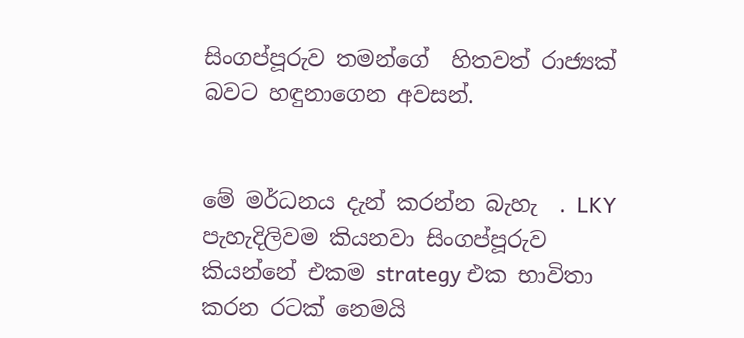සිංගප්පූරුව තමන්ගේ  හිතවත් රාජ්‍යක් බවට හඳුනාගෙන අවසන්.


මේ මර්ධනය දැන් කරන්න බැහැ  . LKY  පැහැදිලිවම කියනවා සිංගප්පූරුව  කියන්නේ එකම strategy එක භාවිතා කරන රටක් නෙමයි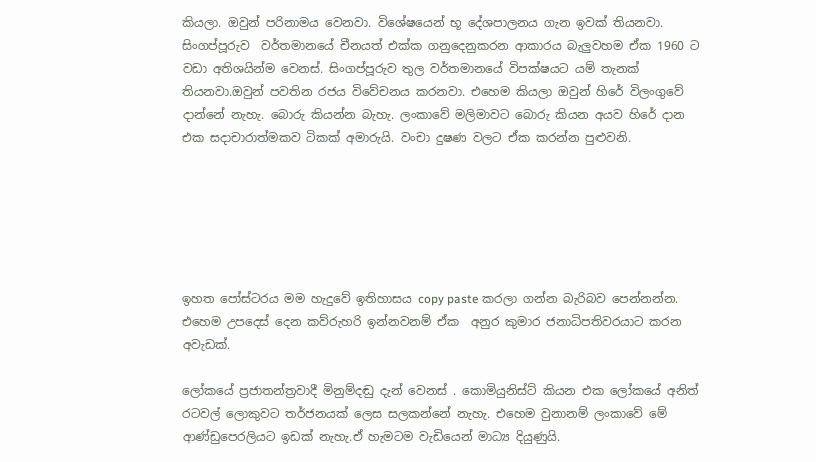කියලා. ඔවුන් පරිනාමය වෙනවා. විශේෂයෙන් භූ දේශපාලනය ගැන ඉවක් තියනවා. සිංගප්පූරුව  වර්තමානයේ චීනයත් එක්ක ගනුදෙනුකරන ආකාරය බැලුවහම ඒක 1960 ට වඩා අතිශයින්ම වෙනස්. සිංගප්පූරුව තුල වර්තමානයේ විපක්ෂයට යම් තැනක් තියනවා.ඔවුන් පවතින රජය විවේචනය කරනවා. එහෙම කියලා ඔවුන් හිරේ විලංගුවේ දාන්නේ නැහැ. බොරු කියන්න බැහැ. ලංකාවේ මලිමාවට බොරු කියන අයව හිරේ දාන එක සදාචාරාත්මකව ටිකක් අමාරුයි. වංචා දුෂණ වලට ඒක කරන්න පුළුවනි.






ඉහත පෝස්ටරය මම හැදුවේ ඉතිහාසය copy paste කරලා ගන්න බැරිබව පෙන්නන්න. එහෙම උපදෙස් දෙන කව්රුහරි ඉන්නවනම් ඒක  අනුර කුමාර ජනාධිපතිවරයාට කරන අවැඩක්.

ලෝකයේ ප්‍රජාතන්ත්‍රවාදී මිනුම්දඬු දැන් වෙනස් . කොමියුනිස්ට් කියන එක ලෝකයේ අනිත් රටවල් ලොකුවට තර්ජනයක් ලෙස සලකන්නේ නැහැ. එහෙම වුනානම් ලංකාවේ මේ ආණ්ඩුපෙරලියට ඉඩක් නැහැ.ඒ හැමටම වැඩියෙන් මාධ්‍ය දියුණුයි.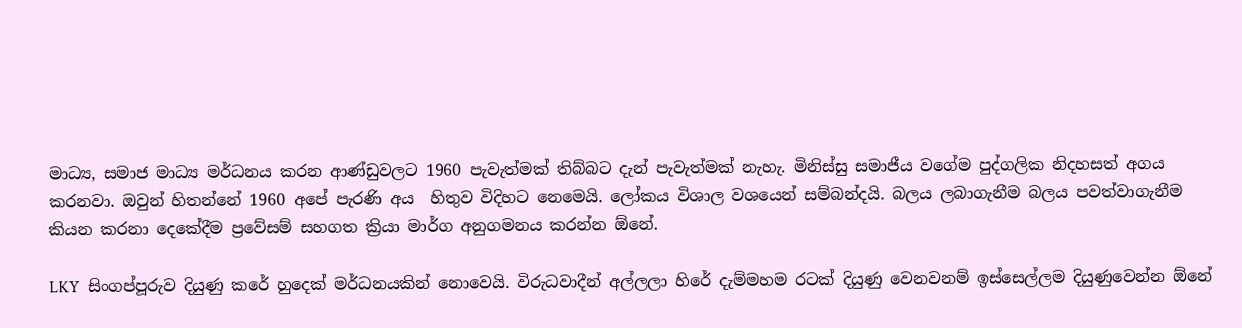මාධ්‍ය, සමාජ මාධ්‍ය මර්ධනය කරන ආණ්ඩුවලට 1960 පැවැත්මක් තිබ්බට දැන් පැවැත්මක් නැහැ. මිනිස්සු සමාජීය වගේම පුද්ගලික නිදහසත් අගය කරනවා. ඔවුන් හිතන්නේ 1960 අපේ පැරණි අය  හිතුව විදිහට නෙමෙයි. ලෝකය විශාල වශයෙන් සම්බන්දයි. බලය ලබාගැනීම බලය පවත්වාගැනීම කියන කරනා දෙකේදීම ප්‍රවේසම් සහගත ක්‍රියා මාර්ග අනුගමනය කරන්න ඕනේ.

LKY  සිංගප්පූරුව දියුණු කරේ හුදෙක් මර්ධනයකින් නොවෙයි. විරුධවාදීන් අල්ලලා හිරේ දැම්මහම රටක් දියුණු වෙනවනම් ඉස්සෙල්ලම දියුණුවෙන්න ඕනේ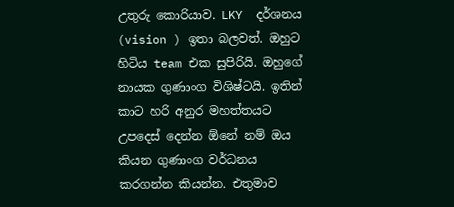උතුරු කොරියාව. LKY  දර්ශනය (vision ) ඉතා බලවත්. ඔහුට හිටිය team එක සුපිරියි. ඔහුගේ නායක ගුණාංග විශිෂ්ටයි. ඉතින් කාට හරි අනුර මහත්තයට උපදෙස් දෙන්න ඕනේ නම් ඔය කියන ගුණාංග වර්ධනය කරගන්න කියන්න. එතුමාව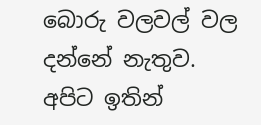බොරු වලවල් වල දන්නේ නැතුව. අපිට ඉතින්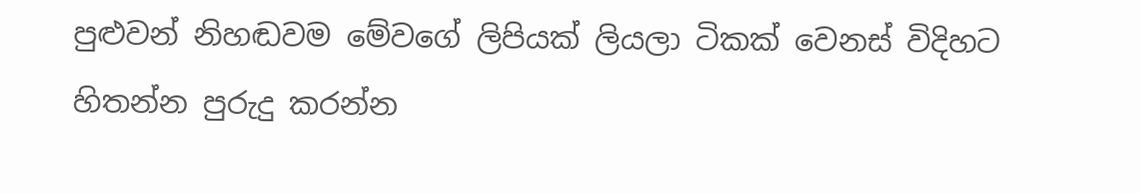පුළුවන් නිහඬවම මේවගේ ලිපියක් ලියලා ටිකක් වෙනස් විදිහට හිතන්න පුරුදු කරන්න